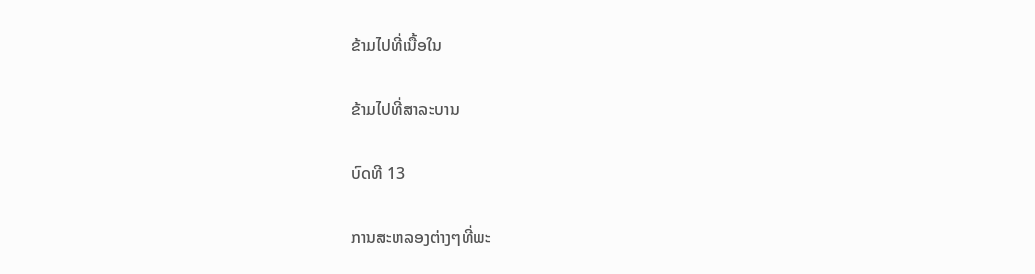ຂ້າມໄປທີ່ເນື້ອໃນ

ຂ້າມໄປທີ່ສາລະບານ

ບົດທີ 13

ການສະຫລອງຕ່າງໆທີ່ພະ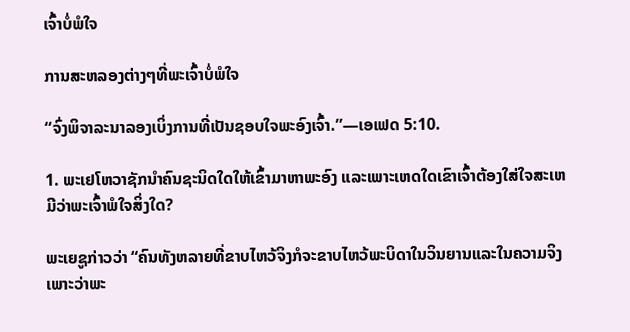ເຈົ້າບໍ່ພໍໃຈ

ການສະຫລອງຕ່າງໆທີ່ພະເຈົ້າບໍ່ພໍໃຈ

“ຈົ່ງພິຈາລະນາລອງເບິ່ງການທີ່ເປັນຊອບໃຈພະອົງເຈົ້າ.”—ເອເຟດ 5:10.

1. ພະເຢໂຫວາຊັກນຳຄົນຊະນິດໃດໃຫ້ເຂົ້າມາຫາພະອົງ ແລະເພາະເຫດໃດເຂົາເຈົ້າຕ້ອງໃສ່ໃຈສະເຫມີວ່າພະເຈົ້າພໍໃຈສິ່ງໃດ?

ພະເຍຊູກ່າວວ່າ “ຄົນທັງຫລາຍທີ່ຂາບໄຫວ້ຈິງກໍຈະຂາບໄຫວ້ພະບິດາໃນວິນຍານແລະໃນຄວາມຈິງ ເພາະວ່າພະ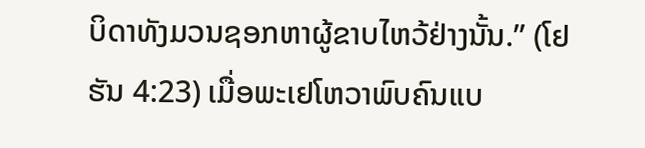ບິດາທັງມວນຊອກຫາຜູ້ຂາບໄຫວ້ຢ່າງນັ້ນ.” (ໂຢຮັນ 4:23) ເມື່ອພະເຢໂຫວາພົບຄົນແບ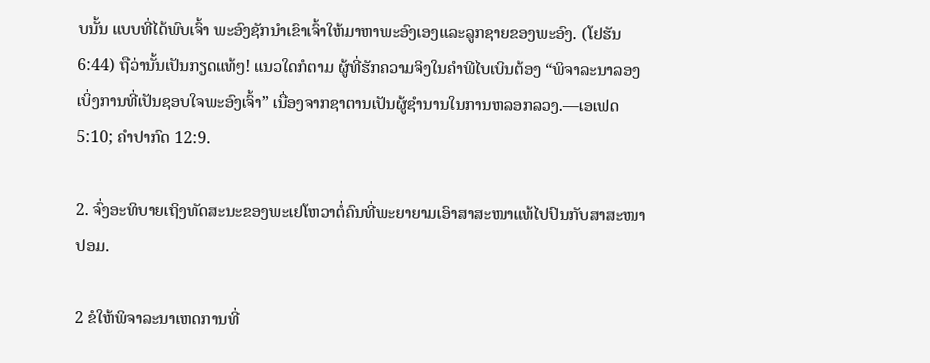ບນັ້ນ ແບບທີ່ໄດ້ພົບເຈົ້າ ພະອົງຊັກນຳເຂົາເຈົ້າໃຫ້ມາຫາພະອົງເອງແລະລູກຊາຍຂອງພະອົງ. (ໂຢຮັນ 6:44) ຖືວ່ານັ້ນເປັນກຽດແທ້ໆ! ແນວໃດກໍຕາມ ຜູ້ທີ່ຮັກຄວາມຈິງໃນຄຳພີໄບເບິນຕ້ອງ “ພິຈາລະນາລອງເບິ່ງການທີ່ເປັນຊອບໃຈພະອົງເຈົ້າ” ເນື່ອງຈາກຊາຕານເປັນຜູ້ຊຳນານໃນການຫລອກລວງ.—ເອເຟດ 5:10; ຄຳປາກົດ 12:9.

2. ຈົ່ງອະທິບາຍເຖິງທັດສະນະຂອງພະເຢໂຫວາຕໍ່ຄົນທີ່ພະຍາຍາມເອົາສາສະໜາແທ້ໄປປົນກັບສາສະໜາປອມ.

2 ຂໍໃຫ້ພິຈາລະນາເຫດການທີ່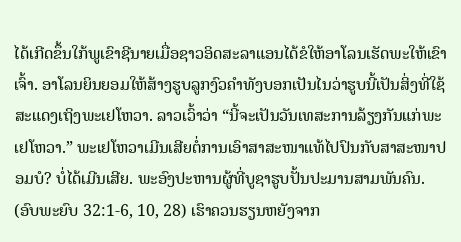ໄດ້ເກີດຂຶ້ນໃກ້ພູເຂົາຊີນາຍເມື່ອຊາວອິດສະລາແອນໄດ້ຂໍໃຫ້ອາໂລນເຮັດພະໃຫ້ເຂົາເຈົ້າ. ອາໂລນຍິນຍອມໃຫ້ສ້າງຮູບລູກງົວຄຳທັງບອກເປັນໄນວ່າຮູບນີ້ເປັນສິ່ງທີ່ໃຊ້ສະແດງເຖິງພະເຢໂຫວາ. ລາວເວົ້າວ່າ “ນີ້ຈະເປັນວັນເທສະການລ້ຽງກັນແກ່ພະເຢໂຫວາ.” ພະເຢໂຫວາເມີນເສີຍຕໍ່ການເອົາສາສະໜາແທ້ໄປປົນກັບສາສະໜາປອມບໍ? ບໍ່ໄດ້ເມີນເສີຍ. ພະອົງປະຫານຜູ້ທີ່ບູຊາຮູບປັ້ນປະມານສາມພັນຄົນ. (ອົບພະຍົບ 32:1-6, 10, 28) ເຮົາຄວນຮຽນຫຍັງຈາກ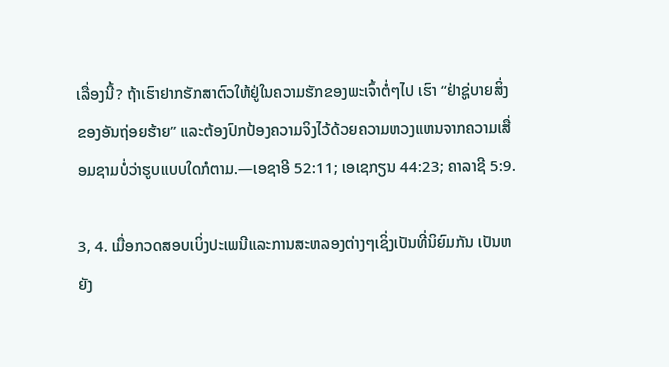ເລື່ອງນີ້? ຖ້າເຮົາຢາກຮັກສາຕົວໃຫ້ຢູ່ໃນຄວາມຮັກຂອງພະເຈົ້າຕໍ່ໆໄປ ເຮົາ “ຢ່າຊູ່ບາຍສິ່ງຂອງອັນຖ່ອຍຮ້າຍ” ແລະຕ້ອງປົກປ້ອງຄວາມຈິງໄວ້ດ້ວຍຄວາມຫວງແຫນຈາກຄວາມເສື່ອມຊາມບໍ່ວ່າຮູບແບບໃດກໍຕາມ.—ເອຊາອີ 52:11; ເອເຊກຽນ 44:23; ຄາລາຊີ 5:9.

3, 4. ເມື່ອກວດສອບເບິ່ງປະເພນີແລະການສະຫລອງຕ່າງໆເຊິ່ງເປັນທີ່ນິຍົມກັນ ເປັນຫຍັງ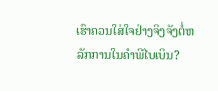ເຮົາຄວນໃສ່ໃຈຢ່າງຈິງຈັງຕໍ່ຫລັກການໃນຄຳພີໄບເບິນ?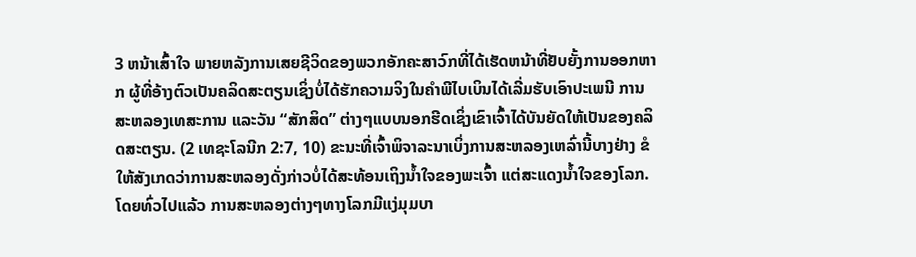3 ຫນ້າເສົ້າໃຈ ພາຍຫລັງການເສຍຊີວິດຂອງພວກອັກຄະສາວົກທີ່ໄດ້ເຮັດຫນ້າທີ່ຢັບຍັ້ງການອອກຫາກ ຜູ້ທີ່ອ້າງຕົວເປັນຄລິດສະຕຽນເຊິ່ງບໍ່ໄດ້ຮັກຄວາມຈິງໃນຄຳພີໄບເບິນໄດ້ເລີ່ມຮັບເອົາປະເພນີ ການສະຫລອງເທສະການ ແລະວັນ “ສັກສິດ” ຕ່າງໆແບບນອກຮີດເຊິ່ງເຂົາເຈົ້າໄດ້ບັນຍັດໃຫ້ເປັນຂອງຄລິດສະຕຽນ. (2 ເທຊະໂລນີກ 2:7, 10) ຂະນະທີ່ເຈົ້າພິຈາລະນາເບິ່ງການສະຫລອງເຫລົ່ານີ້ບາງຢ່າງ ຂໍໃຫ້ສັງເກດວ່າການສະຫລອງດັ່ງກ່າວບໍ່ໄດ້ສະທ້ອນເຖິງນໍ້າໃຈຂອງພະເຈົ້າ ແຕ່ສະແດງນໍ້າໃຈຂອງໂລກ. ໂດຍທົ່ວໄປແລ້ວ ການສະຫລອງຕ່າງໆທາງໂລກມີແງ່ມຸມບາ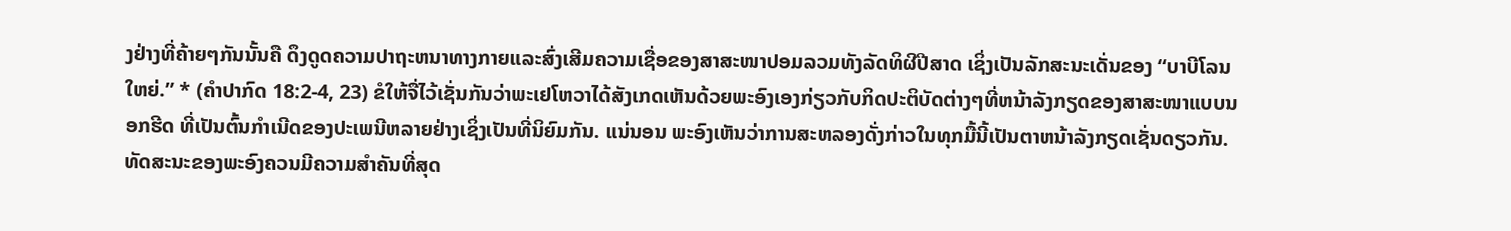ງຢ່າງທີ່ຄ້າຍໆກັນນັ້ນຄື ດຶງດູດຄວາມປາຖະຫນາທາງກາຍແລະສົ່ງເສີມຄວາມເຊື່ອຂອງສາສະໜາປອມລວມທັງລັດທິຜີປີສາດ ເຊິ່ງເປັນລັກສະນະເດັ່ນຂອງ “ບາບີໂລນໃຫຍ່.” * (ຄຳປາກົດ 18:2-4, 23) ຂໍໃຫ້ຈື່ໄວ້ເຊັ່ນກັນວ່າພະເຢໂຫວາໄດ້ສັງເກດເຫັນດ້ວຍພະອົງເອງກ່ຽວກັບກິດປະຕິບັດຕ່າງໆທີ່ຫນ້າລັງກຽດຂອງສາສະໜາແບບນອກຮີດ ທີ່ເປັນຕົ້ນກຳເນີດຂອງປະເພນີຫລາຍຢ່າງເຊິ່ງເປັນທີ່ນິຍົມກັນ. ແນ່ນອນ ພະອົງເຫັນວ່າການສະຫລອງດັ່ງກ່າວໃນທຸກມື້ນີ້ເປັນຕາຫນ້າລັງກຽດເຊັ່ນດຽວກັນ. ທັດສະນະຂອງພະອົງຄວນມີຄວາມສຳຄັນທີ່ສຸດ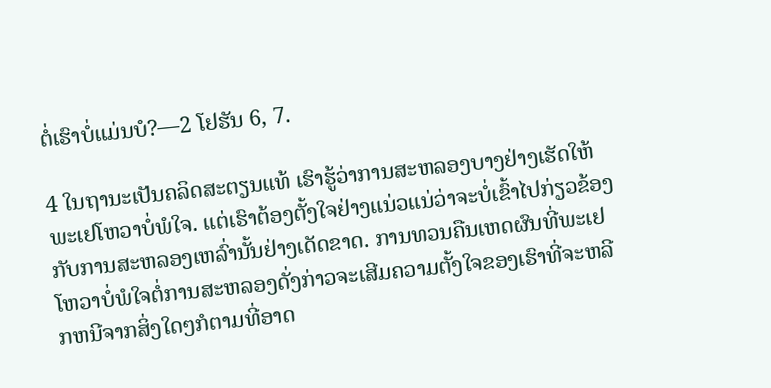ຕໍ່ເຮົາບໍ່ແມ່ນບໍ?—2 ໂຢຮັນ 6, 7.

4 ໃນຖານະເປັນຄລິດສະຕຽນແທ້ ເຮົາຮູ້ວ່າການສະຫລອງບາງຢ່າງເຮັດໃຫ້ພະເຢໂຫວາບໍ່ພໍໃຈ. ແຕ່ເຮົາຕ້ອງຕັ້ງໃຈຢ່າງແນ່ວແນ່ວ່າຈະບໍ່ເຂົ້າໄປກ່ຽວຂ້ອງກັບການສະຫລອງເຫລົ່ານັ້ນຢ່າງເດັດຂາດ. ການທວນຄືນເຫດຜົນທີ່ພະເຢໂຫວາບໍ່ພໍໃຈຕໍ່ການສະຫລອງດັ່ງກ່າວຈະເສີມຄວາມຕັ້ງໃຈຂອງເຮົາທີ່ຈະຫລີກຫນີຈາກສິ່ງໃດໆກໍຕາມທີ່ອາດ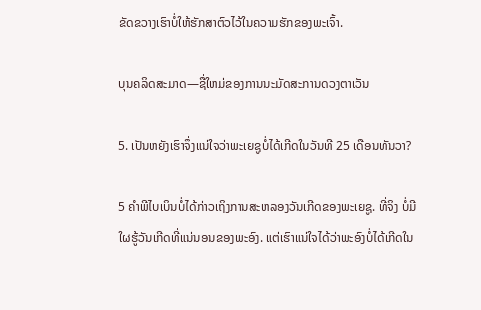ຂັດຂວາງເຮົາບໍ່ໃຫ້ຮັກສາຕົວໄວ້ໃນຄວາມຮັກຂອງພະເຈົ້າ.

ບຸນຄລິດສະມາດ—ຊື່ໃຫມ່ຂອງການນະມັດສະການດວງຕາເວັນ

5. ເປັນຫຍັງເຮົາຈຶ່ງແນ່ໃຈວ່າພະເຍຊູບໍ່ໄດ້ເກີດໃນວັນທີ 25 ເດືອນທັນວາ?

5 ຄຳພີໄບເບິນບໍ່ໄດ້ກ່າວເຖິງການສະຫລອງວັນເກີດຂອງພະເຍຊູ. ທີ່ຈິງ ບໍ່ມີໃຜຮູ້ວັນເກີດທີ່ແນ່ນອນຂອງພະອົງ. ແຕ່ເຮົາແນ່ໃຈໄດ້ວ່າພະອົງບໍ່ໄດ້ເກີດໃນ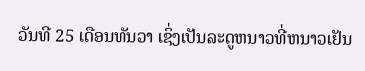ວັນທີ 25 ເດືອນທັນວາ ເຊິ່ງເປັນລະດູຫນາວທີ່ຫນາວເຢັນ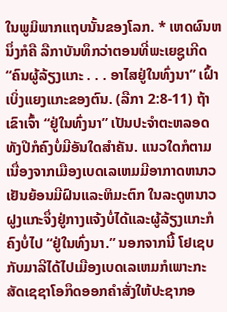ໃນພູມິພາກແຖບນັ້ນຂອງໂລກ. * ເຫດຜົນຫນຶ່ງກໍຄື ລືກາບັນທຶກວ່າຕອນທີ່ພະເຍຊູເກີດ “ຄົນຜູ້ລ້ຽງແກະ . . . ອາໄສຢູ່ໃນທົ່ງນາ” ເຝົ້າເບິ່ງແຍງແກະຂອງຕົນ. (ລືກາ 2:8-11) ຖ້າເຂົາເຈົ້າ “ຢູ່ໃນທົ່ງນາ” ເປັນປະຈຳຕະຫລອດທັງປີກໍຄົງບໍ່ມີອັນໃດສຳຄັນ. ແນວໃດກໍຕາມ ເນື່ອງຈາກເມືອງເບດເລເຫມມີອາກາດຫນາວເຢັນຍ້ອນມີຝົນແລະຫິມະຕົກ ໃນລະດູຫນາວຝູງແກະຈຶ່ງຢູ່ກາງແຈ້ງບໍ່ໄດ້ແລະຜູ້ລ້ຽງແກະກໍຄົງບໍ່ໄປ “ຢູ່ໃນທົ່ງນາ.” ນອກຈາກນີ້ ໂຢເຊບກັບມາລີໄດ້ໄປເມືອງເບດເລເຫມກໍເພາະກະສັດເຊຊາໂອກຶດອອກຄຳສັ່ງໃຫ້ປະຊາກອ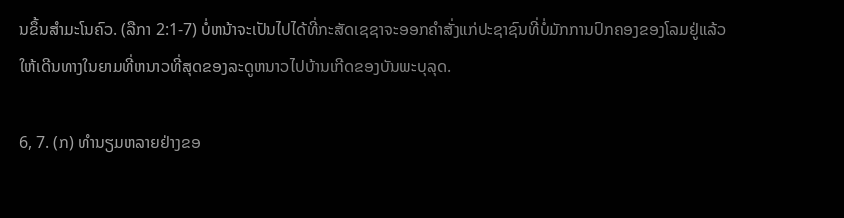ນຂຶ້ນສຳມະໂນຄົວ. (ລືກາ 2:1-7) ບໍ່ຫນ້າຈະເປັນໄປໄດ້ທີ່ກະສັດເຊຊາຈະອອກຄຳສັ່ງແກ່ປະຊາຊົນທີ່ບໍ່ມັກການປົກຄອງຂອງໂລມຢູ່ແລ້ວໃຫ້ເດີນທາງໃນຍາມທີ່ຫນາວທີ່ສຸດຂອງລະດູຫນາວໄປບ້ານເກີດຂອງບັນພະບຸລຸດ.

6, 7. (ກ) ທຳນຽມຫລາຍຢ່າງຂອ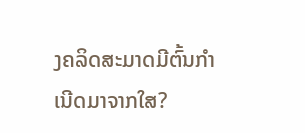ງຄລິດສະມາດມີຕົ້ນກຳເນີດມາຈາກໃສ?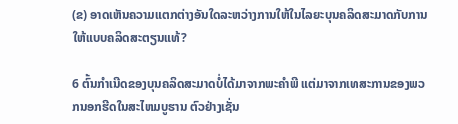(ຂ) ອາດເຫັນຄວາມແຕກຕ່າງອັນໃດລະຫວ່າງການໃຫ້ໃນໄລຍະບຸນຄລິດສະມາດກັບການໃຫ້ແບບຄລິດສະຕຽນແທ້?

6 ຕົ້ນກຳເນີດຂອງບຸນຄລິດສະມາດບໍ່ໄດ້ມາຈາກພະຄຳພີ ແຕ່ມາຈາກເທສະການຂອງພວກນອກຮີດໃນສະໄຫມບູຮານ ຕົວຢ່າງເຊັ່ນ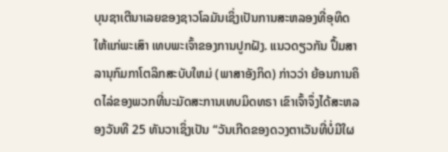ບຸນຊາເຕີນາເລຍຂອງຊາວໂລມັນເຊິ່ງເປັນການສະຫລອງທີ່ອຸທິດໃຫ້ແກ່ພະເສົາ ເທບພະເຈົ້າຂອງການປູກຝັງ. ແນວດຽວກັນ ປຶ້ມສາລານຸກົມກາໂຕລິກສະບັບໃຫມ່ (ພາສາອັງກິດ) ກ່າວວ່າ ຍ້ອນການຄິດໄລ່ຂອງພວກທີ່ນະມັດສະການເທບມິດທຣາ ເຂົາເຈົ້າຈຶ່ງໄດ້ສະຫລອງວັນທີ 25 ທັນວາເຊິ່ງເປັນ “ວັນເກີດຂອງດວງຕາເວັນທີ່ບໍ່ມີໃຜ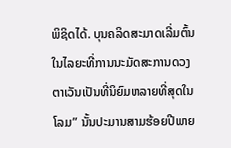ພິຊິດໄດ້. ບຸນຄລິດສະມາດເລີ່ມຕົ້ນໃນໄລຍະທີ່ການນະມັດສະການດວງຕາເວັນເປັນທີ່ນິຍົມຫລາຍທີ່ສຸດໃນໂລມ” ນັ້ນປະມານສາມຮ້ອຍປີພາຍ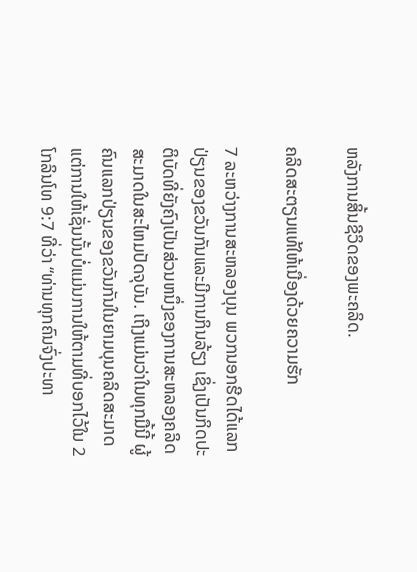ຫລັງການສິ້ນຊີວິດຂອງພະຄລິດ.

ຄລິດສະຕຽນແທ້ໃຫ້ເນື່ອງດ້ວຍຄວາມຮັກ

7 ລະຫວ່າງການສະຫລອງບຸນ ພວກນອກຮີດໄດ້ແລກປ່ຽນຂອງຂວັນກັນແລະມີການກິນລ້ຽງ ເຊິ່ງເປັນກິດປະຕິບັດທີ່ຍັງຄົງເປັນສ່ວນຫນຶ່ງຂອງການສະຫລອງຄລິດສະມາດໃນສະໄຫມປັດຈຸບັນ. ເຖິງແມ່ນວ່າໃນທຸກມື້ນີ້ ຜູ້ຄົນແລກປ່ຽນຂອງຂວັນກັນໃນຍາມບຸນຄລິດສະມາດ ແຕ່ການໃຫ້ເຊັ່ນນັ້ນບໍ່ແມ່ນການໃຫ້ຕາມທີ່ບອກໄວ້ໃນ 2 ໂກລິນໂທ 9:7 ທີ່ວ່າ “ທ່ານທຸກຄົນຈົ່ງປະທາ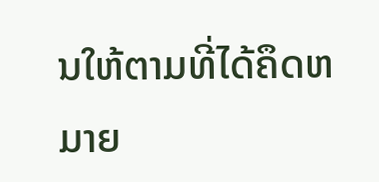ນໃຫ້ຕາມທີ່ໄດ້ຄຶດຫມາຍ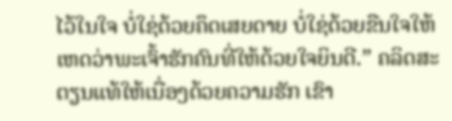ໄວ້ໃນໃຈ ບໍ່ໃຊ່ດ້ວຍຄຶດເສຍດາຍ ບໍ່ໃຊ່ດ້ວຍຂືນໃຈໃຫ້ ເຫດວ່າພະເຈົ້າຮັກຄົນທີ່ໃຫ້ດ້ວຍໃຈຍິນດີ.” ຄລິດສະຕຽນແທ້ໃຫ້ເນື່ອງດ້ວຍຄວາມຮັກ ເຂົາ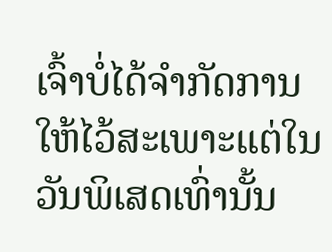ເຈົ້າບໍ່ໄດ້ຈຳກັດການໃຫ້ໄວ້ສະເພາະແຕ່ໃນວັນພິເສດເທົ່ານັ້ນ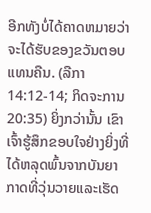ອີກທັງບໍ່ໄດ້ຄາດຫມາຍວ່າຈະໄດ້ຮັບຂອງຂວັນຕອບແທນຄືນ. (ລືກາ 14:12-14; ກິດຈະການ 20:35) ຍິ່ງກວ່ານັ້ນ ເຂົາເຈົ້າຮູ້ສຶກຂອບໃຈຢ່າງຍິ່ງທີ່ໄດ້ຫລຸດພົ້ນຈາກບັນຍາກາດທີ່ວຸ່ນວາຍແລະເຮັດ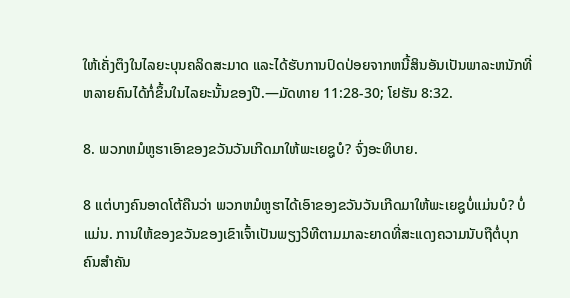ໃຫ້ເຄັ່ງຕຶງໃນໄລຍະບຸນຄລິດສະມາດ ແລະໄດ້ຮັບການປົດປ່ອຍຈາກຫນີ້ສິນອັນເປັນພາລະຫນັກທີ່ຫລາຍຄົນໄດ້ກໍ່ຂຶ້ນໃນໄລຍະນັ້ນຂອງປີ.—ມັດທາຍ 11:28-30; ໂຢຮັນ 8:32.

8. ພວກຫມໍຫູຮາເອົາຂອງຂວັນວັນເກີດມາໃຫ້ພະເຍຊູບໍ? ຈົ່ງອະທິບາຍ.

8 ແຕ່ບາງຄົນອາດໂຕ້ຄືນວ່າ ພວກຫມໍຫູຮາໄດ້ເອົາຂອງຂວັນວັນເກີດມາໃຫ້ພະເຍຊູບໍ່ແມ່ນບໍ? ບໍ່ແມ່ນ. ການໃຫ້ຂອງຂວັນຂອງເຂົາເຈົ້າເປັນພຽງວິທີຕາມມາລະຍາດທີ່ສະແດງຄວາມນັບຖືຕໍ່ບຸກຄົນສຳຄັນ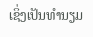ເຊິ່ງເປັນທຳນຽມ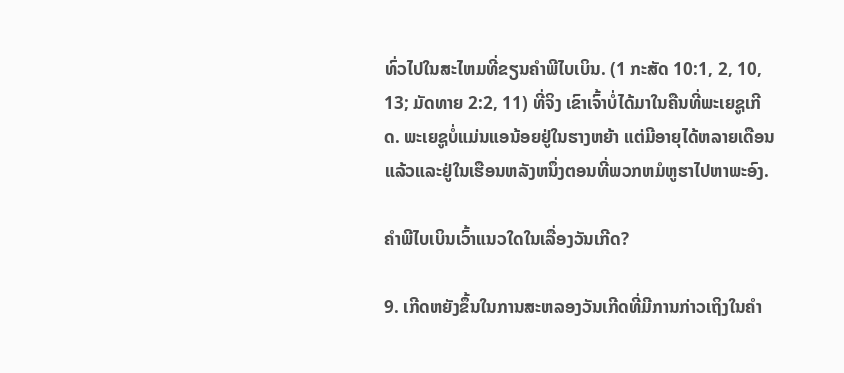ທົ່ວໄປໃນສະໄຫມທີ່ຂຽນຄຳພີໄບເບິນ. (1 ກະສັດ 10:1, 2, 10, 13; ມັດທາຍ 2:2, 11) ທີ່ຈິງ ເຂົາເຈົ້າບໍ່ໄດ້ມາໃນຄືນທີ່ພະເຍຊູເກີດ. ພະເຍຊູບໍ່ແມ່ນແອນ້ອຍຢູ່ໃນຮາງຫຍ້າ ແຕ່ມີອາຍຸໄດ້ຫລາຍເດືອນແລ້ວແລະຢູ່ໃນເຮືອນຫລັງຫນຶ່ງຕອນທີ່ພວກຫມໍຫູຮາໄປຫາພະອົງ.

ຄຳພີໄບເບິນເວົ້າແນວໃດໃນເລື່ອງວັນເກີດ?

9. ເກີດຫຍັງຂຶ້ນໃນການສະຫລອງວັນເກີດທີ່ມີການກ່າວເຖິງໃນຄຳ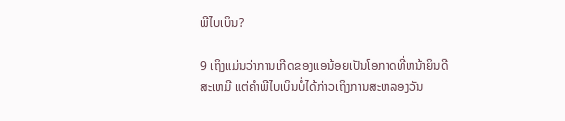ພີໄບເບິນ?

9 ເຖິງແມ່ນວ່າການເກີດຂອງແອນ້ອຍເປັນໂອກາດທີ່ຫນ້າຍິນດີສະເຫມີ ແຕ່ຄຳພີໄບເບິນບໍ່ໄດ້ກ່າວເຖິງການສະຫລອງວັນ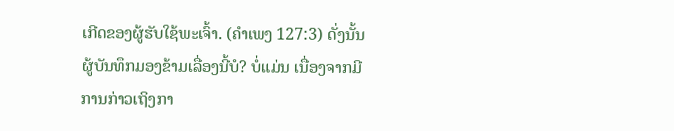ເກີດຂອງຜູ້ຮັບໃຊ້ພະເຈົ້າ. (ຄຳເພງ 127:3) ດັ່ງນັ້ນຜູ້ບັນທຶກມອງຂ້າມເລື່ອງນີ້ບໍ? ບໍ່ແມ່ນ ເນື່ອງຈາກມີການກ່າວເຖິງກາ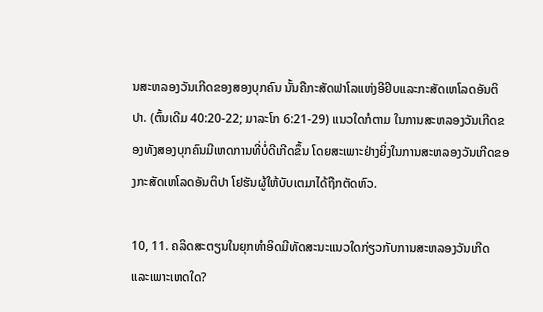ນສະຫລອງວັນເກີດຂອງສອງບຸກຄົນ ນັ້ນຄືກະສັດຟາໂລແຫ່ງອີຢິບແລະກະສັດເຫໂລດອັນຕິປາ. (ຕົ້ນເດີມ 40:20-22; ມາລະໂກ 6:21-29) ແນວໃດກໍຕາມ ໃນການສະຫລອງວັນເກີດຂອງທັງສອງບຸກຄົນມີເຫດການທີ່ບໍ່ດີເກີດຂຶ້ນ ໂດຍສະເພາະຢ່າງຍິ່ງໃນການສະຫລອງວັນເກີດຂອງກະສັດເຫໂລດອັນຕິປາ ໂຢຮັນຜູ້ໃຫ້ບັບເຕມາໄດ້ຖືກຕັດຫົວ.

10, 11. ຄລິດສະຕຽນໃນຍຸກທຳອິດມີທັດສະນະແນວໃດກ່ຽວກັບການສະຫລອງວັນເກີດ ແລະເພາະເຫດໃດ?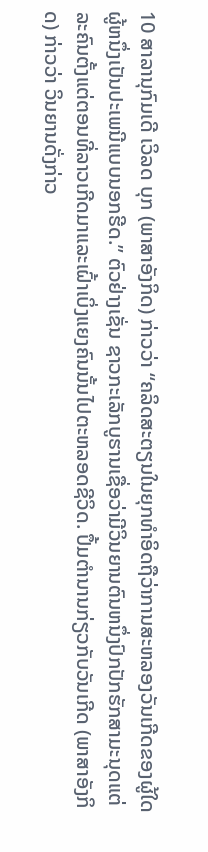10 ສາລານຸກົມເດີ ເວິລດ ບຸກ (ພາສາອັງກິດ) ກ່າວວ່າ “ຄລິດສະຕຽນໃນຍຸກທຳອິດຖືວ່າການສະຫລອງວັນເກີດຂອງຜູ້ໃດຜູ້ຫນຶ່ງເປັນປະເພນີແບບນອກຮີດ.” ຕົວຢ່າງເຊັ່ນ ຊາວກະເລັກບູຮານເຊື່ອວ່າມີວິນຍານຕົນຫນຶ່ງປົກປັກຮັກສາມະນຸດແຕ່ລະຄົນຕັ້ງແຕ່ຕອນທີ່ລາວເກີດມາແລະເຝົ້າເບິ່ງແຍງຄົນນັ້ນໄປຕະຫລອດຊີວິດ. ປຶ້ມຕຳນານກ່ຽວກັບວັນເກີດ (ພາສາອັງກິດ) ກ່າວວ່າ ວິນຍານດັ່ງກ່າວ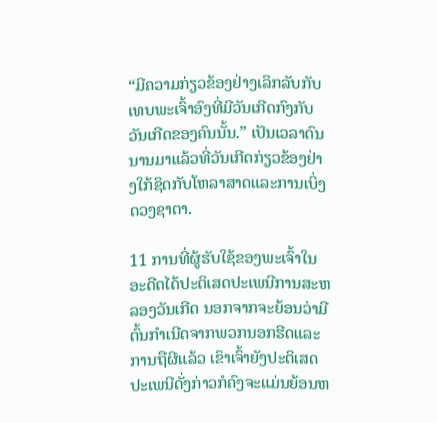“ມີຄວາມກ່ຽວຂ້ອງຢ່າງເລິກລັບກັບເທບພະເຈົ້າອົງທີ່ມີວັນເກີດກົງກັບວັນເກີດຂອງຄົນນັ້ນ.” ເປັນເວລາດົນນານມາແລ້ວທີ່ວັນເກີດກ່ຽວຂ້ອງຢ່າງໃກ້ຊິດກັບໂຫລາສາດແລະການເບິ່ງດວງຊາຕາ.

11 ການທີ່ຜູ້ຮັບໃຊ້ຂອງພະເຈົ້າໃນອະດີດໄດ້ປະຕິເສດປະເພນີການສະຫລອງວັນເກີດ ນອກຈາກຈະຍ້ອນວ່າມີຕົ້ນກຳເນີດຈາກພວກນອກຮີດແລະການຖືຜີແລ້ວ ເຂົາເຈົ້າຍັງປະຕິເສດປະເພນີດັ່ງກ່າວກໍຄົງຈະແມ່ນຍ້ອນຫ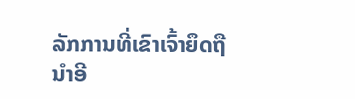ລັກການທີ່ເຂົາເຈົ້າຍຶດຖືນຳອີ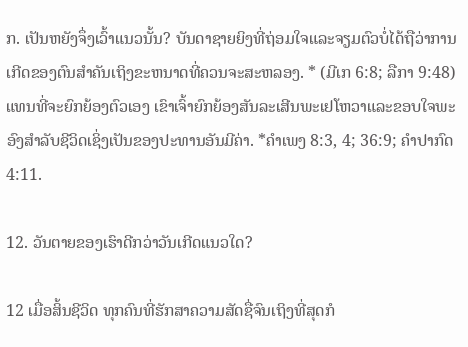ກ. ເປັນຫຍັງຈຶ່ງເວົ້າແນວນັ້ນ? ບັນດາຊາຍຍິງທີ່ຖ່ອມໃຈແລະຈຽມຕົວບໍ່ໄດ້ຖືວ່າການເກີດຂອງຕົນສຳຄັນເຖິງຂະຫນາດທີ່ຄວນຈະສະຫລອງ. * (ມີເກ 6:8; ລືກາ 9:48) ແທນທີ່ຈະຍົກຍ້ອງຕົວເອງ ເຂົາເຈົ້າຍົກຍ້ອງສັນລະເສີນພະເຢໂຫວາແລະຂອບໃຈພະອົງສຳລັບຊີວິດເຊິ່ງເປັນຂອງປະທານອັນມີຄ່າ. *ຄຳເພງ 8:3, 4; 36:9; ຄຳປາກົດ 4:11.

12. ວັນຕາຍຂອງເຮົາດີກວ່າວັນເກີດແນວໃດ?

12 ເມື່ອສິ້ນຊີວິດ ທຸກຄົນທີ່ຮັກສາຄວາມສັດຊື່ຈົນເຖິງທີ່ສຸດກໍ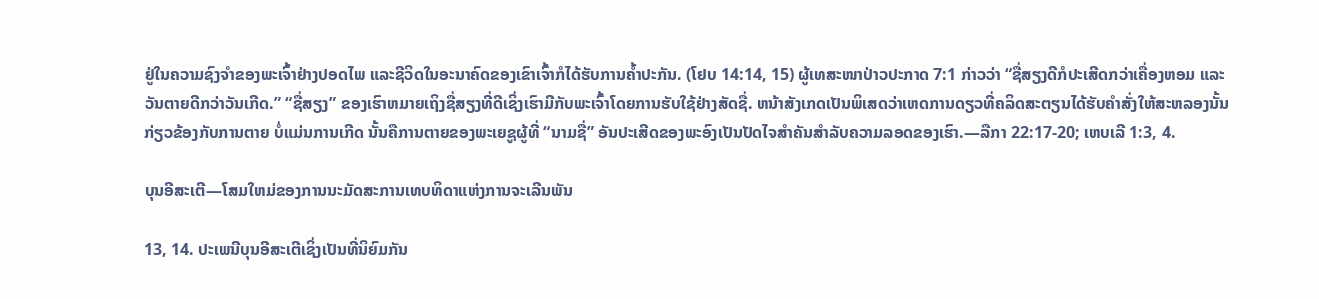ຢູ່ໃນຄວາມຊົງຈຳຂອງພະເຈົ້າຢ່າງປອດໄພ ແລະຊີວິດໃນອະນາຄົດຂອງເຂົາເຈົ້າກໍໄດ້ຮັບການຄໍ້າປະກັນ. (ໂຢບ 14:14, 15) ຜູ້ເທສະໜາປ່າວປະກາດ 7:1 ກ່າວວ່າ “ຊື່ສຽງດີກໍປະເສີດກວ່າເຄື່ອງຫອມ ແລະວັນຕາຍດີກວ່າວັນເກີດ.” “ຊື່ສຽງ” ຂອງເຮົາຫມາຍເຖິງຊື່ສຽງທີ່ດີເຊິ່ງເຮົາມີກັບພະເຈົ້າໂດຍການຮັບໃຊ້ຢ່າງສັດຊື່. ຫນ້າສັງເກດເປັນພິເສດວ່າເຫດການດຽວທີ່ຄລິດສະຕຽນໄດ້ຮັບຄຳສັ່ງໃຫ້ສະຫລອງນັ້ນກ່ຽວຂ້ອງກັບການຕາຍ ບໍ່ແມ່ນການເກີດ ນັ້ນຄືການຕາຍຂອງພະເຍຊູຜູ້ທີ່ “ນາມຊື່” ອັນປະເສີດຂອງພະອົງເປັນປັດໄຈສຳຄັນສຳລັບຄວາມລອດຂອງເຮົາ.—ລືກາ 22:17-20; ເຫບເລີ 1:3, 4.

ບຸນອີສະເຕີ—ໂສມໃຫມ່ຂອງການນະມັດສະການເທບທິດາແຫ່ງການຈະເລີນພັນ

13, 14. ປະເພນີບຸນອີສະເຕີເຊິ່ງເປັນທີ່ນິຍົມກັນ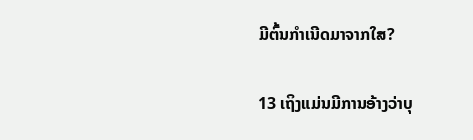ມີຕົ້ນກຳເນີດມາຈາກໃສ?

13 ເຖິງແມ່ນມີການອ້າງວ່າບຸ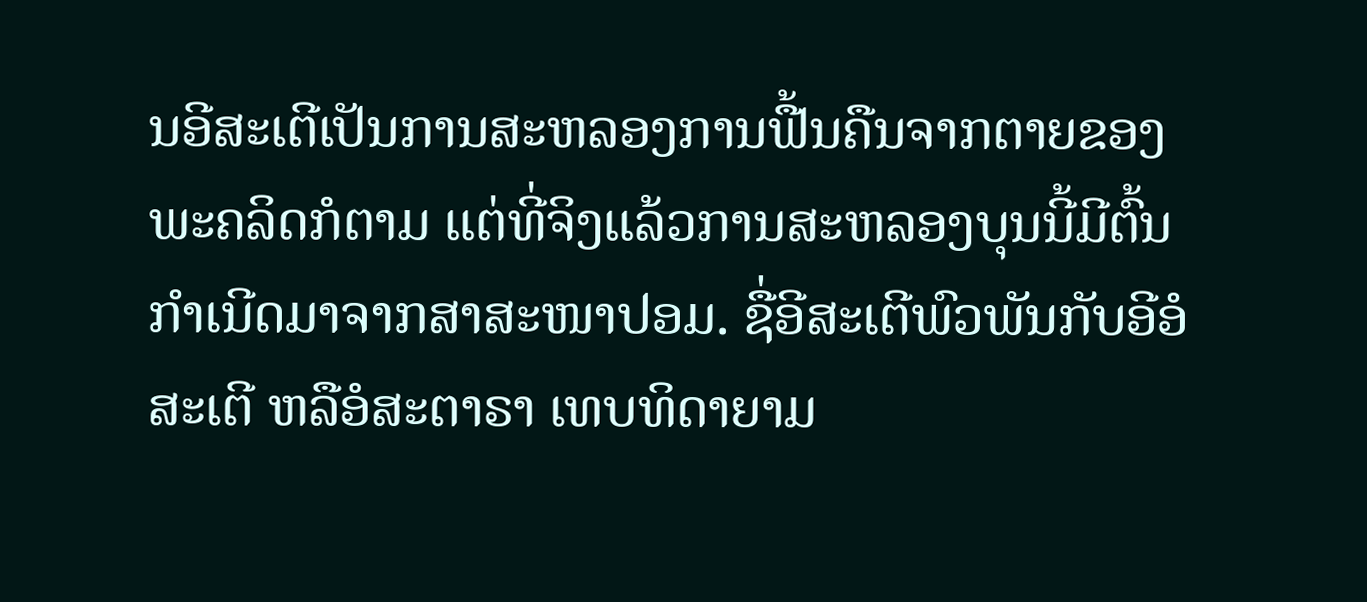ນອີສະເຕີເປັນການສະຫລອງການຟື້ນຄືນຈາກຕາຍຂອງພະຄລິດກໍຕາມ ແຕ່ທີ່ຈິງແລ້ວການສະຫລອງບຸນນີ້ມີຕົ້ນກຳເນີດມາຈາກສາສະໜາປອມ. ຊື່ອີສະເຕີພົວພັນກັບອີອໍສະເຕີ ຫລືອໍສະຕາຣາ ເທບທິດາຍາມ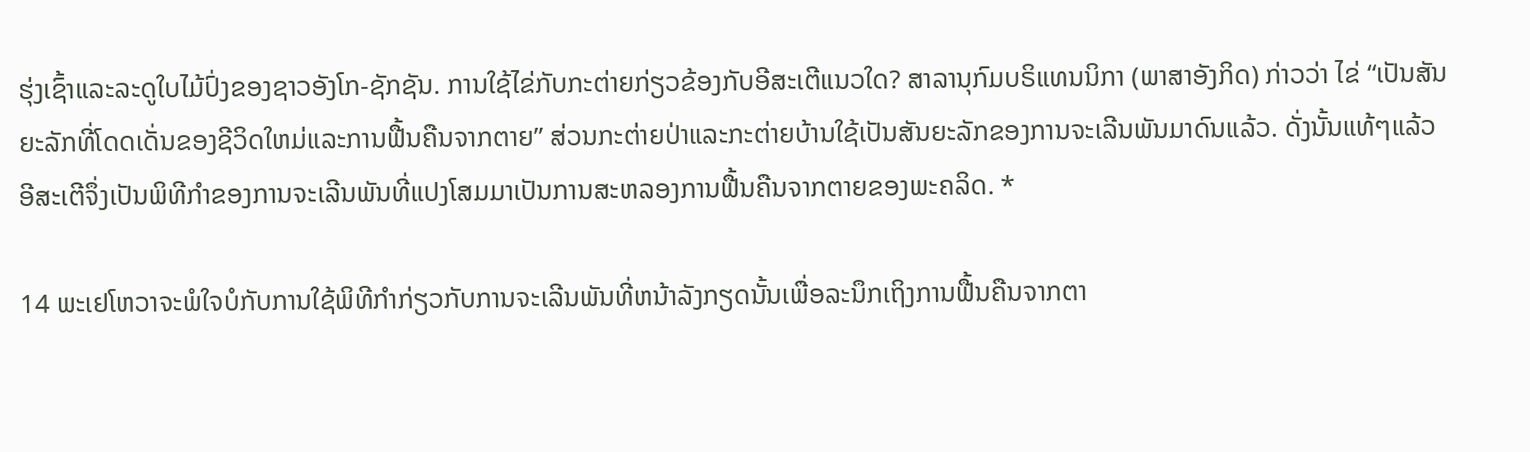ຮຸ່ງເຊົ້າແລະລະດູໃບໄມ້ປົ່ງຂອງຊາວອັງໂກ-ຊັກຊັນ. ການໃຊ້ໄຂ່ກັບກະຕ່າຍກ່ຽວຂ້ອງກັບອີສະເຕີແນວໃດ? ສາລານຸກົມບຣິແທນນິກາ (ພາສາອັງກິດ) ກ່າວວ່າ ໄຂ່ “ເປັນສັນຍະລັກທີ່ໂດດເດັ່ນຂອງຊີວິດໃຫມ່ແລະການຟື້ນຄືນຈາກຕາຍ” ສ່ວນກະຕ່າຍປ່າແລະກະຕ່າຍບ້ານໃຊ້ເປັນສັນຍະລັກຂອງການຈະເລີນພັນມາດົນແລ້ວ. ດັ່ງນັ້ນແທ້ໆແລ້ວອີສະເຕີຈຶ່ງເປັນພິທີກຳຂອງການຈະເລີນພັນທີ່ແປງໂສມມາເປັນການສະຫລອງການຟື້ນຄືນຈາກຕາຍຂອງພະຄລິດ. *

14 ພະເຢໂຫວາຈະພໍໃຈບໍກັບການໃຊ້ພິທີກຳກ່ຽວກັບການຈະເລີນພັນທີ່ຫນ້າລັງກຽດນັ້ນເພື່ອລະນຶກເຖິງການຟື້ນຄືນຈາກຕາ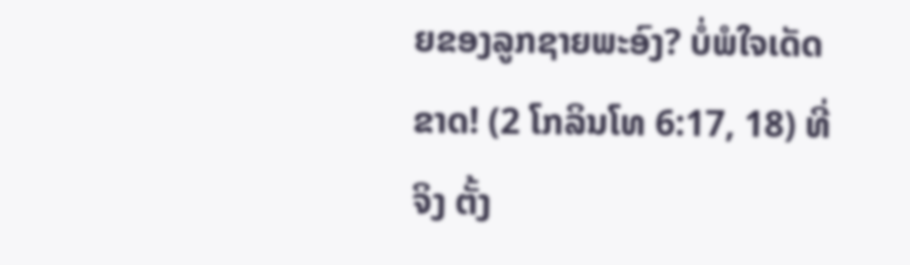ຍຂອງລູກຊາຍພະອົງ? ບໍ່ພໍໃຈເດັດຂາດ! (2 ໂກລິນໂທ 6:17, 18) ທີ່ຈິງ ຕັ້ງ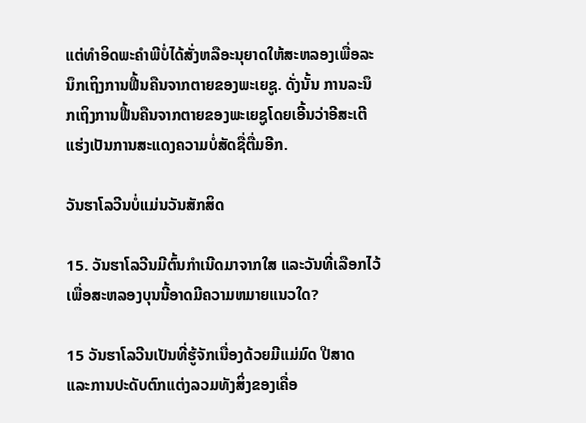ແຕ່ທຳອິດພະຄຳພີບໍ່ໄດ້ສັ່ງຫລືອະນຸຍາດໃຫ້ສະຫລອງເພື່ອລະນຶກເຖິງການຟື້ນຄືນຈາກຕາຍຂອງພະເຍຊູ. ດັ່ງນັ້ນ ການລະນຶກເຖິງການຟື້ນຄືນຈາກຕາຍຂອງພະເຍຊູໂດຍເອີ້ນວ່າອີສະເຕີແຮ່ງເປັນການສະແດງຄວາມບໍ່ສັດຊື່ຕື່ມອີກ.

ວັນຮາໂລວີນບໍ່ແມ່ນວັນສັກສິດ

15. ວັນຮາໂລວີນມີຕົ້ນກຳເນີດມາຈາກໃສ ແລະວັນທີ່ເລືອກໄວ້ເພື່ອສະຫລອງບຸນນີ້ອາດມີຄວາມຫມາຍແນວໃດ?

15 ວັນຮາໂລວີນເປັນທີ່ຮູ້ຈັກເນື່ອງດ້ວຍມີແມ່ມົດ ປີສາດ ແລະການປະດັບຕົກແຕ່ງລວມທັງສິ່ງຂອງເຄື່ອ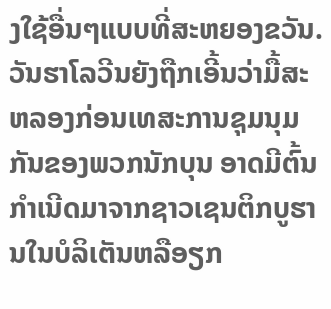ງໃຊ້ອື່ນໆແບບທີ່ສະຫຍອງຂວັນ. ວັນຮາໂລວີນຍັງຖືກເອີ້ນວ່າມື້ສະຫລອງກ່ອນເທສະການຊຸມນຸມກັນຂອງພວກນັກບຸນ ອາດມີຕົ້ນກຳເນີດມາຈາກຊາວເຊນຕິກບູຮານໃນບໍລິເຕັນຫລືອຽກ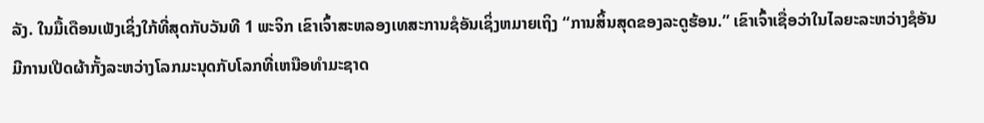ລັງ. ໃນມື້ເດືອນເພັງເຊິ່ງໃກ້ທີ່ສຸດກັບວັນທີ 1 ພະຈິກ ເຂົາເຈົ້າສະຫລອງເທສະການຊໍອັນເຊິ່ງຫມາຍເຖິງ “ການສິ້ນສຸດຂອງລະດູຮ້ອນ.” ເຂົາເຈົ້າເຊື່ອວ່າໃນໄລຍະລະຫວ່າງຊໍອັນມີການເປີດຜ້າກັ້ງລະຫວ່າງໂລກມະນຸດກັບໂລກທີ່ເຫນືອທຳມະຊາດ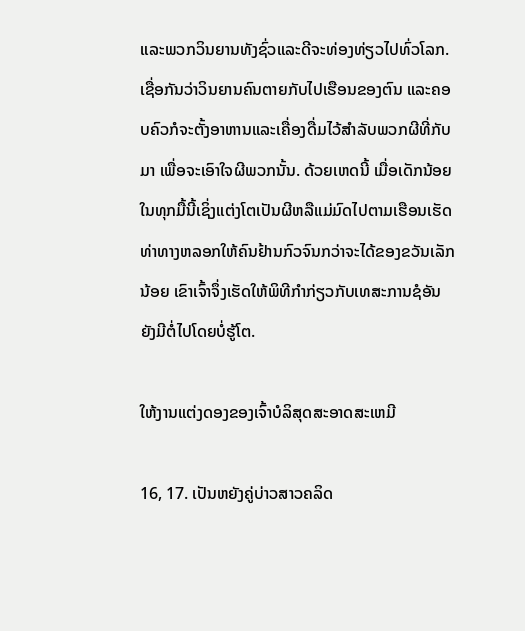ແລະພວກວິນຍານທັງຊົ່ວແລະດີຈະທ່ອງທ່ຽວໄປທົ່ວໂລກ. ເຊື່ອກັນວ່າວິນຍານຄົນຕາຍກັບໄປເຮືອນຂອງຕົນ ແລະຄອບຄົວກໍຈະຕັ້ງອາຫານແລະເຄື່ອງດື່ມໄວ້ສຳລັບພວກຜີທີ່ກັບມາ ເພື່ອຈະເອົາໃຈຜີພວກນັ້ນ. ດ້ວຍເຫດນີ້ ເມື່ອເດັກນ້ອຍໃນທຸກມື້ນີ້ເຊິ່ງແຕ່ງໂຕເປັນຜີຫລືແມ່ມົດໄປຕາມເຮືອນເຮັດທ່າທາງຫລອກໃຫ້ຄົນຢ້ານກົວຈົນກວ່າຈະໄດ້ຂອງຂວັນເລັກນ້ອຍ ເຂົາເຈົ້າຈຶ່ງເຮັດໃຫ້ພິທີກຳກ່ຽວກັບເທສະການຊໍອັນຍັງມີຕໍ່ໄປໂດຍບໍ່ຮູ້ໂຕ.

ໃຫ້ງານແຕ່ງດອງຂອງເຈົ້າບໍລິສຸດສະອາດສະເຫມີ

16, 17. ເປັນຫຍັງຄູ່ບ່າວສາວຄລິດ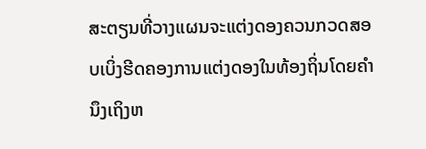ສະຕຽນທີ່ວາງແຜນຈະແຕ່ງດອງຄວນກວດສອບເບິ່ງຮີດຄອງການແຕ່ງດອງໃນທ້ອງຖິ່ນໂດຍຄຳນຶງເຖິງຫ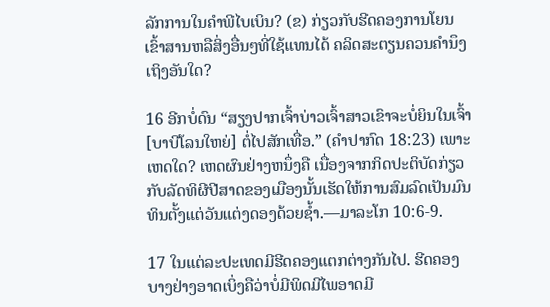ລັກການໃນຄຳພີໄບເບິນ? (ຂ) ກ່ຽວກັບຮີດຄອງການໂຍນເຂົ້າສານຫລືສິ່ງອື່ນໆທີ່ໃຊ້ແທນໄດ້ ຄລິດສະຕຽນຄວນຄຳນຶງເຖິງອັນໃດ?

16 ອີກບໍ່ດົນ “ສຽງປາກເຈົ້າບ່າວເຈົ້າສາວເຂົາຈະບໍ່ຍິນໃນເຈົ້າ [ບາບີໂລນໃຫຍ່] ຕໍ່ໄປສັກເທື່ອ.” (ຄຳປາກົດ 18:23) ເພາະເຫດໃດ? ເຫດຜົນຢ່າງຫນຶ່ງຄື ເນື່ອງຈາກກິດປະຕິບັດກ່ຽວກັບລັດທິຜີປີສາດຂອງເມືອງນັ້ນເຮັດໃຫ້ການສົມລົດເປັນມົນທິນຕັ້ງແຕ່ວັນແຕ່ງດອງດ້ວຍຊໍ້າ.—ມາລະໂກ 10:6-9.

17 ໃນແຕ່ລະປະເທດມີຮີດຄອງແຕກຕ່າງກັນໄປ. ຮີດຄອງບາງຢ່າງອາດເບິ່ງຄືວ່າບໍ່ມີພິດມີໄພອາດມີ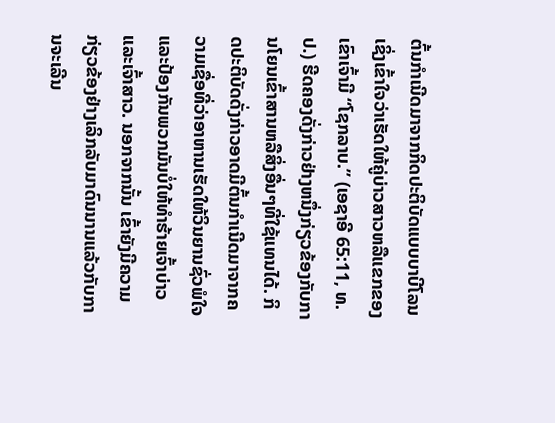ຕົ້ນກຳເນີດມາຈາກກິດປະຕິບັດແບບບາບີໂລນເຊິ່ງເຂົ້າໃຈວ່າເຮັດໃຫ້ຄູ່ບ່າວສາວຫລືແຂກຂອງເຂົາເຈົ້າມີ “ໂຊກລາບ.” (ເອຊາອີ 65:11, ທ.ປ.) ຮີດຄອງດັ່ງກ່າວຢ່າງຫນຶ່ງກ່ຽວຂ້ອງກັບການໂຍນເຂົ້າສານຫລືສິ່ງອື່ນໆທີ່ໃຊ້ແທນໄດ້. ກິດປະຕິບັດດັ່ງກ່າວອາດມີຕົ້ນກຳເນີດມາຈາກຄວາມເຊື່ອທີ່ວ່າອາຫານເຮັດໃຫ້ວິນຍານຊົ່ວພໍໃຈແລະປ້ອງກັນພວກມັນບໍ່ໃຫ້ທຳຮ້າຍເຈົ້າບ່າວແລະເຈົ້າສາວ. ນອກຈາກນັ້ນ ເຂົ້າຍັງມີຄວາມກ່ຽວຂ້ອງຢ່າງເລິກລັບມາດົນນານແລ້ວກັບການຈະເລີນ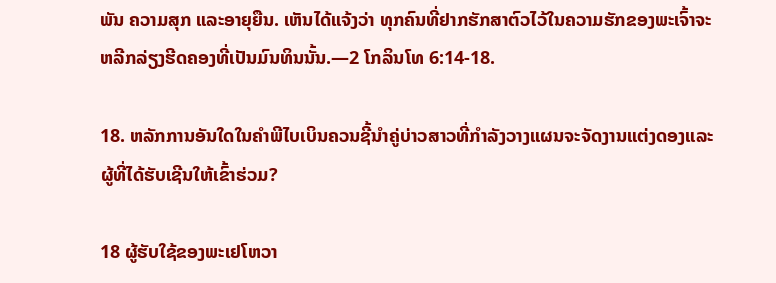ພັນ ຄວາມສຸກ ແລະອາຍຸຍືນ. ເຫັນໄດ້ແຈ້ງວ່າ ທຸກຄົນທີ່ຢາກຮັກສາຕົວໄວ້ໃນຄວາມຮັກຂອງພະເຈົ້າຈະຫລີກລ່ຽງຮີດຄອງທີ່ເປັນມົນທິນນັ້ນ.—2 ໂກລິນໂທ 6:14-18.

18. ຫລັກການອັນໃດໃນຄຳພີໄບເບິນຄວນຊີ້ນຳຄູ່ບ່າວສາວທີ່ກຳລັງວາງແຜນຈະຈັດງານແຕ່ງດອງແລະຜູ້ທີ່ໄດ້ຮັບເຊີນໃຫ້ເຂົ້າຮ່ວມ?

18 ຜູ້ຮັບໃຊ້ຂອງພະເຢໂຫວາ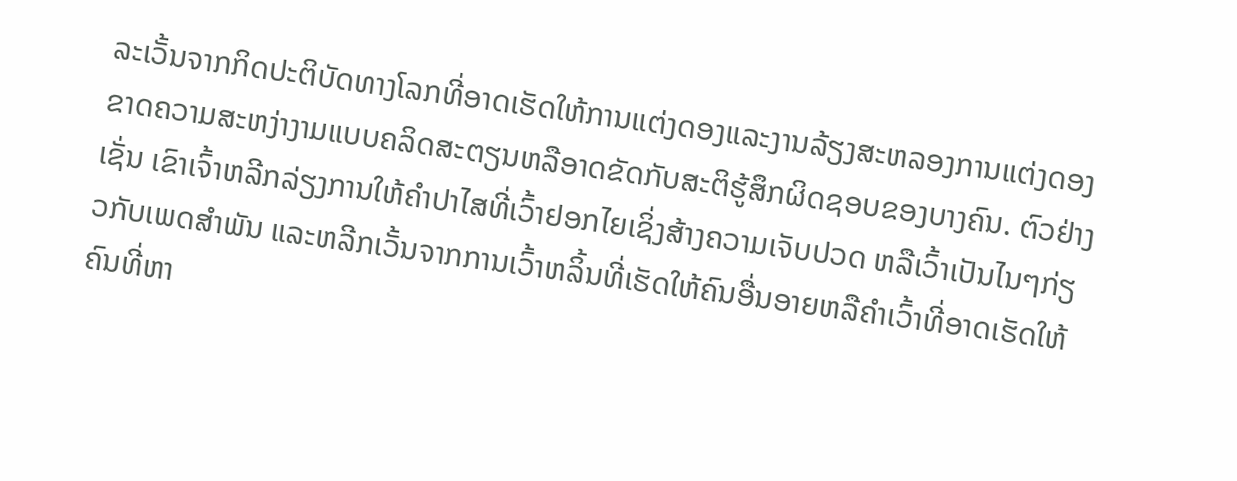ລະເວັ້ນຈາກກິດປະຕິບັດທາງໂລກທີ່ອາດເຮັດໃຫ້ການແຕ່ງດອງແລະງານລ້ຽງສະຫລອງການແຕ່ງດອງຂາດຄວາມສະຫງ່າງາມແບບຄລິດສະຕຽນຫລືອາດຂັດກັບສະຕິຮູ້ສຶກຜິດຊອບຂອງບາງຄົນ. ຕົວຢ່າງເຊັ່ນ ເຂົາເຈົ້າຫລີກລ່ຽງການໃຫ້ຄຳປາໄສທີ່ເວົ້າຢອກໄຍເຊິ່ງສ້າງຄວາມເຈັບປວດ ຫລືເວົ້າເປັນໄນໆກ່ຽວກັບເພດສຳພັນ ແລະຫລີກເວັ້ນຈາກການເວົ້າຫລິ້ນທີ່ເຮັດໃຫ້ຄົນອື່ນອາຍຫລືຄຳເວົ້າທີ່ອາດເຮັດໃຫ້ຄົນທີ່ຫາ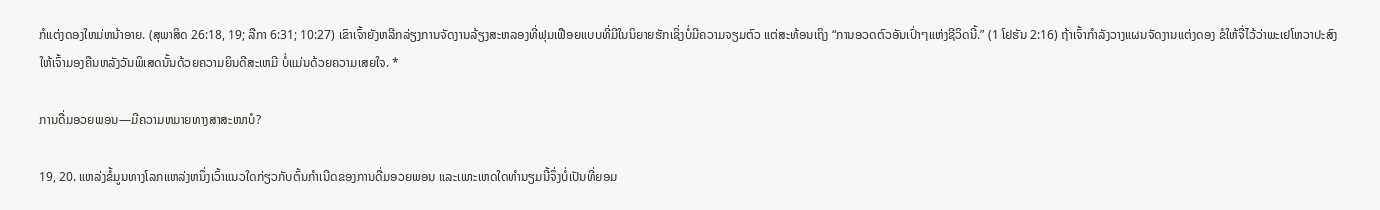ກໍແຕ່ງດອງໃຫມ່ຫນ້າອາຍ. (ສຸພາສິດ 26:18, 19; ລືກາ 6:31; 10:27) ເຂົາເຈົ້າຍັງຫລີກລ່ຽງການຈັດງານລ້ຽງສະຫລອງທີ່ຟຸມເຟືອຍແບບທີ່ມີໃນນິຍາຍຮັກເຊິ່ງບໍ່ມີຄວາມຈຽມຕົວ ແຕ່ສະທ້ອນເຖິງ “ການອວດຕົວອັນເປົ່າໆແຫ່ງຊີວິດນີ້.” (1 ໂຢຮັນ 2:16) ຖ້າເຈົ້າກຳລັງວາງແຜນຈັດງານແຕ່ງດອງ ຂໍໃຫ້ຈື່ໄວ້ວ່າພະເຢໂຫວາປະສົງໃຫ້ເຈົ້າມອງຄືນຫລັງວັນພິເສດນັ້ນດ້ວຍຄວາມຍິນດີສະເຫມີ ບໍ່ແມ່ນດ້ວຍຄວາມເສຍໃຈ. *

ການດື່ມອວຍພອນ—ມີຄວາມຫມາຍທາງສາສະໜາບໍ?

19, 20. ແຫລ່ງຂໍ້ມູນທາງໂລກແຫລ່ງຫນຶ່ງເວົ້າແນວໃດກ່ຽວກັບຕົ້ນກຳເນີດຂອງການດື່ມອວຍພອນ ແລະເພາະເຫດໃດທຳນຽມນີ້ຈຶ່ງບໍ່ເປັນທີ່ຍອມ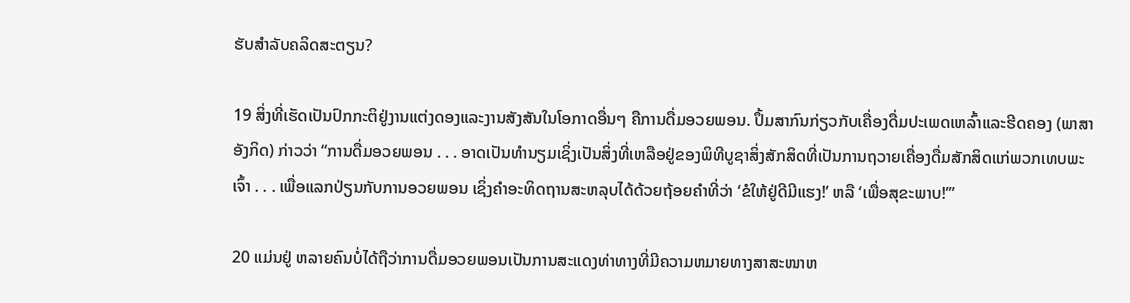ຮັບສຳລັບຄລິດສະຕຽນ?

19 ສິ່ງທີ່ເຮັດເປັນປົກກະຕິຢູ່ງານແຕ່ງດອງແລະງານສັງສັນໃນໂອກາດອື່ນໆ ຄືການດື່ມອວຍພອນ. ປຶ້ມສາກົນກ່ຽວກັບເຄື່ອງດື່ມປະເພດເຫລົ້າແລະຮີດຄອງ (ພາສາອັງກິດ) ກ່າວວ່າ “ການດື່ມອວຍພອນ . . . ອາດເປັນທຳນຽມເຊິ່ງເປັນສິ່ງທີ່ເຫລືອຢູ່ຂອງພິທີບູຊາສິ່ງສັກສິດທີ່ເປັນການຖວາຍເຄື່ອງດື່ມສັກສິດແກ່ພວກເທບພະເຈົ້າ . . . ເພື່ອແລກປ່ຽນກັບການອວຍພອນ ເຊິ່ງຄຳອະທິດຖານສະຫລຸບໄດ້ດ້ວຍຖ້ອຍຄຳທີ່ວ່າ ‘ຂໍໃຫ້ຢູ່ດີມີແຮງ!’ ຫລື ‘ເພື່ອສຸຂະພາບ!’”

20 ແມ່ນຢູ່ ຫລາຍຄົນບໍ່ໄດ້ຖືວ່າການດື່ມອວຍພອນເປັນການສະແດງທ່າທາງທີ່ມີຄວາມຫມາຍທາງສາສະໜາຫ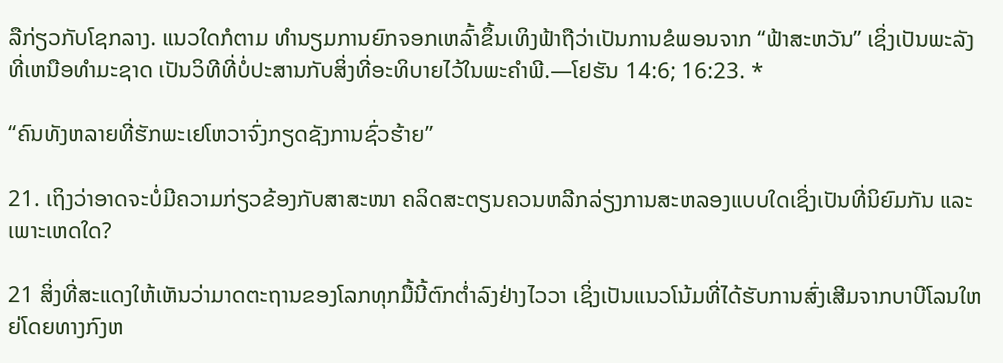ລືກ່ຽວກັບໂຊກລາງ. ແນວໃດກໍຕາມ ທຳນຽມການຍົກຈອກເຫລົ້າຂຶ້ນເທິງຟ້າຖືວ່າເປັນການຂໍພອນຈາກ “ຟ້າສະຫວັນ” ເຊິ່ງເປັນພະລັງທີ່ເຫນືອທຳມະຊາດ ເປັນວິທີທີ່ບໍ່ປະສານກັບສິ່ງທີ່ອະທິບາຍໄວ້ໃນພະຄຳພີ.—ໂຢຮັນ 14:6; 16:23. *

“ຄົນທັງຫລາຍທີ່ຮັກພະເຢໂຫວາຈົ່ງກຽດຊັງການຊົ່ວຮ້າຍ”

21. ເຖິງວ່າອາດຈະບໍ່ມີຄວາມກ່ຽວຂ້ອງກັບສາສະໜາ ຄລິດສະຕຽນຄວນຫລີກລ່ຽງການສະຫລອງແບບໃດເຊິ່ງເປັນທີ່ນິຍົມກັນ ແລະເພາະເຫດໃດ?

21 ສິ່ງທີ່ສະແດງໃຫ້ເຫັນວ່າມາດຕະຖານຂອງໂລກທຸກມື້ນີ້ຕົກຕໍ່າລົງຢ່າງໄວວາ ເຊິ່ງເປັນແນວໂນ້ມທີ່ໄດ້ຮັບການສົ່ງເສີມຈາກບາບີໂລນໃຫຍ່ໂດຍທາງກົງຫ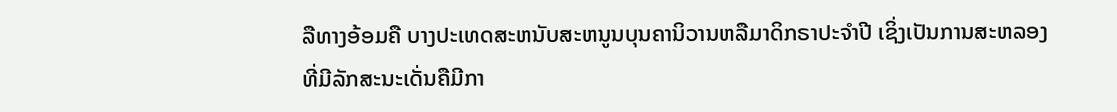ລືທາງອ້ອມຄື ບາງປະເທດສະຫນັບສະຫນູນບຸນຄານິວານຫລືມາດິກຣາປະຈຳປີ ເຊິ່ງເປັນການສະຫລອງທີ່ມີລັກສະນະເດັ່ນຄືມີກາ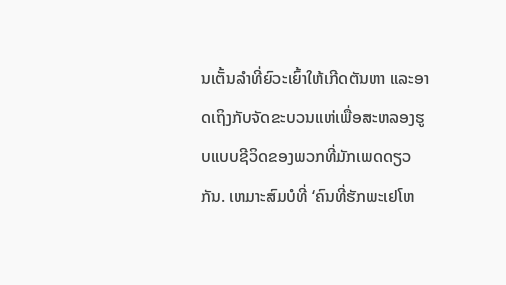ນເຕັ້ນລຳທີ່ຍົວະເຍົ້າໃຫ້ເກີດຕັນຫາ ແລະອາດເຖິງກັບຈັດຂະບວນແຫ່ເພື່ອສະຫລອງຮູບແບບຊີວິດຂອງພວກທີ່ມັກເພດດຽວກັນ. ເຫມາະສົມບໍທີ່ ‘ຄົນທີ່ຮັກພະເຢໂຫ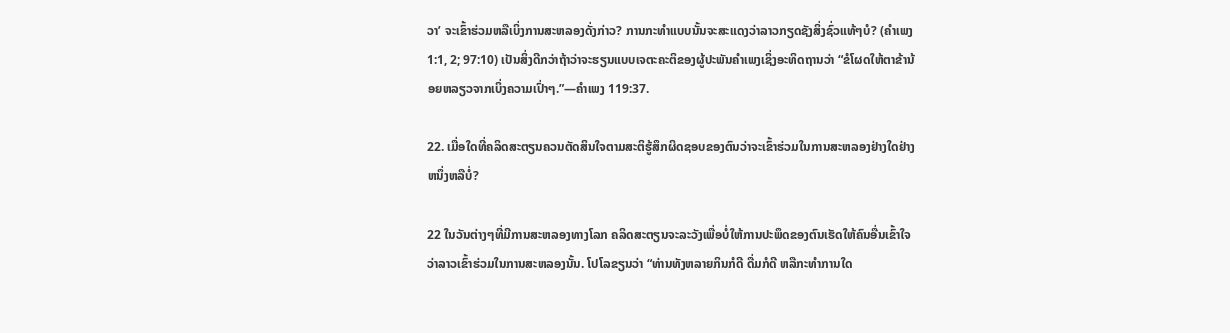ວາ’ ຈະເຂົ້າຮ່ວມຫລືເບິ່ງການສະຫລອງດັ່ງກ່າວ? ການກະທຳແບບນັ້ນຈະສະແດງວ່າລາວກຽດຊັງສິ່ງຊົ່ວແທ້ໆບໍ? (ຄຳເພງ 1:1, 2; 97:10) ເປັນສິ່ງດີກວ່າຖ້າວ່າຈະຮຽນແບບເຈຕະຄະຕິຂອງຜູ້ປະພັນຄຳເພງເຊິ່ງອະທິດຖານວ່າ “ຂໍໂຜດໃຫ້ຕາຂ້ານ້ອຍຫລຽວຈາກເບິ່ງຄວາມເປົ່າໆ.”—ຄຳເພງ 119:37.

22. ເມື່ອໃດທີ່ຄລິດສະຕຽນຄວນຕັດສິນໃຈຕາມສະຕິຮູ້ສຶກຜິດຊອບຂອງຕົນວ່າຈະເຂົ້າຮ່ວມໃນການສະຫລອງຢ່າງໃດຢ່າງຫນຶ່ງຫລືບໍ່?

22 ໃນວັນຕ່າງໆທີ່ມີການສະຫລອງທາງໂລກ ຄລິດສະຕຽນຈະລະວັງເພື່ອບໍ່ໃຫ້ການປະພຶດຂອງຕົນເຮັດໃຫ້ຄົນອື່ນເຂົ້າໃຈວ່າລາວເຂົ້າຮ່ວມໃນການສະຫລອງນັ້ນ. ໂປໂລຂຽນວ່າ “ທ່ານທັງຫລາຍກິນກໍດີ ດື່ມກໍດີ ຫລືກະທຳການໃດ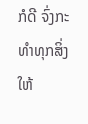ກໍດີ ຈົ່ງກະທຳທຸກສິ່ງໃຫ້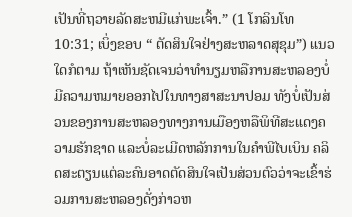ເປັນທີ່ຖວາຍລັດສະຫມີແກ່ພະເຈົ້າ.” (1 ໂກລິນໂທ 10:31; ເບິ່ງຂອບ “ ຕັດສິນໃຈຢ່າງສະຫລາດສຸຂຸມ”) ແນວໃດກໍຕາມ ຖ້າເຫັນຊັດເຈນວ່າທຳນຽມຫລືການສະຫລອງບໍ່ມີຄວາມຫມາຍອອກໄປໃນທາງສາສະນາປອມ ທັງບໍ່ເປັນສ່ວນຂອງການສະຫລອງທາງການເມືອງຫລືພິທີສະແດງຄວາມຮັກຊາດ ແລະບໍ່ລະເມີດຫລັກການໃນຄຳພີໄບເບິນ ຄລິດສະຕຽນແຕ່ລະຄົນອາດຕັດສິນໃຈເປັນສ່ວນຕົວວ່າຈະເຂົ້າຮ່ວມການສະຫລອງດັ່ງກ່າວຫ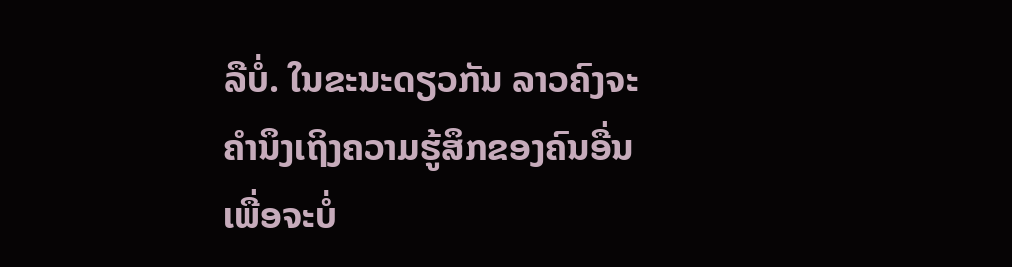ລືບໍ່. ໃນຂະນະດຽວກັນ ລາວຄົງຈະຄຳນຶງເຖິງຄວາມຮູ້ສຶກຂອງຄົນອື່ນເພື່ອຈະບໍ່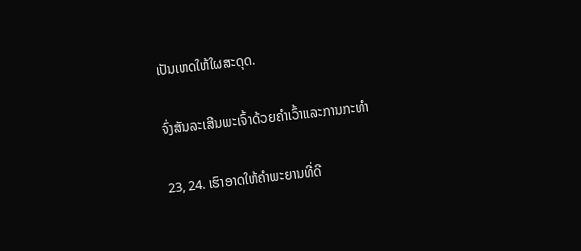ເປັນເຫດໃຫ້ໃຜສະດຸດ.

ຈົ່ງສັນລະເສີນພະເຈົ້າດ້ວຍຄຳເວົ້າແລະການກະທຳ

23, 24. ເຮົາອາດໃຫ້ຄຳພະຍານທີ່ດີ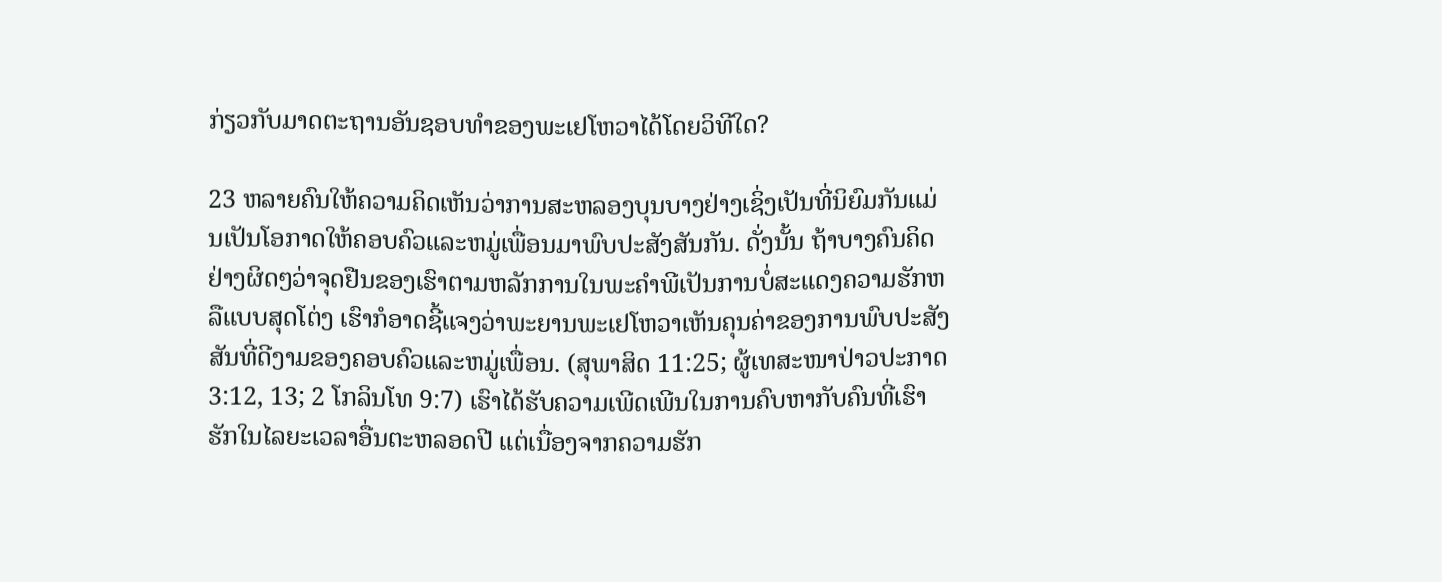ກ່ຽວກັບມາດຕະຖານອັນຊອບທຳຂອງພະເຢໂຫວາໄດ້ໂດຍວິທີໃດ?

23 ຫລາຍຄົນໃຫ້ຄວາມຄິດເຫັນວ່າການສະຫລອງບຸນບາງຢ່າງເຊິ່ງເປັນທີ່ນິຍົມກັນແມ່ນເປັນໂອກາດໃຫ້ຄອບຄົວແລະຫມູ່ເພື່ອນມາພົບປະສັງສັນກັນ. ດັ່ງນັ້ນ ຖ້າບາງຄົນຄິດຢ່າງຜິດໆວ່າຈຸດຢືນຂອງເຮົາຕາມຫລັກການໃນພະຄຳພີເປັນການບໍ່ສະແດງຄວາມຮັກຫລືແບບສຸດໂຕ່ງ ເຮົາກໍອາດຊີ້ແຈງວ່າພະຍານພະເຢໂຫວາເຫັນຄຸນຄ່າຂອງການພົບປະສັງສັນທີ່ດີງາມຂອງຄອບຄົວແລະຫມູ່ເພື່ອນ. (ສຸພາສິດ 11:25; ຜູ້ເທສະໜາປ່າວປະກາດ 3:12, 13; 2 ໂກລິນໂທ 9:7) ເຮົາໄດ້ຮັບຄວາມເພີດເພີນໃນການຄົບຫາກັບຄົນທີ່ເຮົາຮັກໃນໄລຍະເວລາອື່ນຕະຫລອດປີ ແຕ່ເນື່ອງຈາກຄວາມຮັກ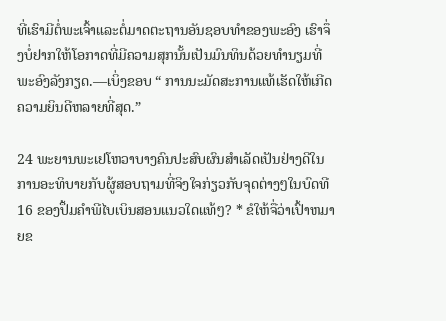ທີ່ເຮົາມີຕໍ່ພະເຈົ້າແລະຕໍ່ມາດຕະຖານອັນຊອບທຳຂອງພະອົງ ເຮົາຈຶ່ງບໍ່ຢາກໃຫ້ໂອກາດທີ່ມີຄວາມສຸກນັ້ນເປັນມົນທິນດ້ວຍທຳນຽມທີ່ພະອົງລັງກຽດ.—ເບິ່ງຂອບ “ ການນະມັດສະການແທ້ເຮັດໃຫ້ເກີດຄວາມຍິນດີຫລາຍທີ່ສຸດ.”

24 ພະຍານພະເຢໂຫວາບາງຄົນປະສົບຜົນສຳເລັດເປັນຢ່າງດີໃນການອະທິບາຍກັບຜູ້ສອບຖາມທີ່ຈິງໃຈກ່ຽວກັບຈຸດຕ່າງໆໃນບົດທີ 16 ຂອງປຶ້ມຄຳພີໄບເບິນສອນແນວໃດແທ້ໆ? * ຂໍໃຫ້ຈື່ວ່າເປົ້າຫມາຍຂ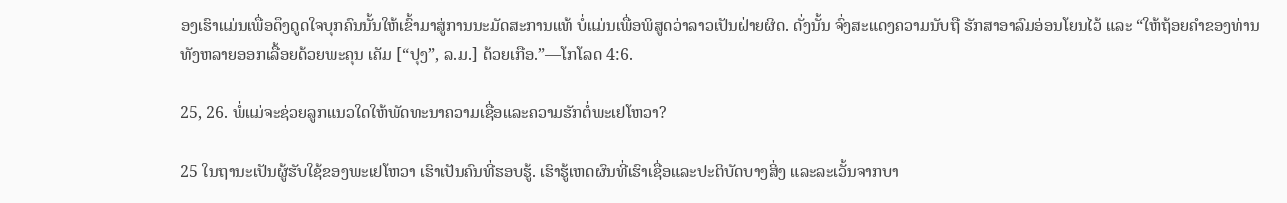ອງເຮົາແມ່ນເພື່ອດຶງດູດໃຈບຸກຄົນນັ້ນໃຫ້ເຂົ້າມາສູ່ການນະມັດສະການແທ້ ບໍ່ແມ່ນເພື່ອພິສູດວ່າລາວເປັນຝ່າຍຜິດ. ດັ່ງນັ້ນ ຈົ່ງສະແດງຄວາມນັບຖື ຮັກສາອາລົມອ່ອນໂຍນໄວ້ ແລະ “ໃຫ້ຖ້ອຍຄຳຂອງທ່ານທັງຫລາຍອອກເລື້ອຍດ້ວຍພະຄຸນ ເຄັມ [“ປຸງ”, ລ.ມ.] ດ້ວຍເກືອ.”—ໂກໂລດ 4:6.

25, 26. ພໍ່ແມ່ຈະຊ່ວຍລູກແນວໃດໃຫ້ພັດທະນາຄວາມເຊື່ອແລະຄວາມຮັກຕໍ່ພະເຢໂຫວາ?

25 ໃນຖານະເປັນຜູ້ຮັບໃຊ້ຂອງພະເຢໂຫວາ ເຮົາເປັນຄົນທີ່ຮອບຮູ້. ເຮົາຮູ້ເຫດຜົນທີ່ເຮົາເຊື່ອແລະປະຕິບັດບາງສິ່ງ ແລະລະເວັ້ນຈາກບາ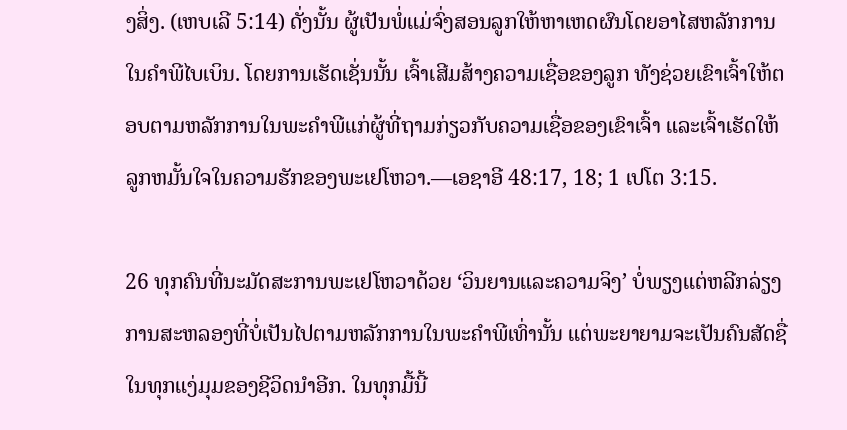ງສິ່ງ. (ເຫບເລີ 5:14) ດັ່ງນັ້ນ ຜູ້ເປັນພໍ່ແມ່ຈົ່ງສອນລູກໃຫ້ຫາເຫດຜົນໂດຍອາໄສຫລັກການໃນຄຳພີໄບເບິນ. ໂດຍການເຮັດເຊັ່ນນັ້ນ ເຈົ້າເສີມສ້າງຄວາມເຊື່ອຂອງລູກ ທັງຊ່ວຍເຂົາເຈົ້າໃຫ້ຕອບຕາມຫລັກການໃນພະຄຳພີແກ່ຜູ້ທີ່ຖາມກ່ຽວກັບຄວາມເຊື່ອຂອງເຂົາເຈົ້າ ແລະເຈົ້າເຮັດໃຫ້ລູກຫມັ້ນໃຈໃນຄວາມຮັກຂອງພະເຢໂຫວາ.—ເອຊາອີ 48:17, 18; 1 ເປໂຕ 3:15.

26 ທຸກຄົນທີ່ນະມັດສະການພະເຢໂຫວາດ້ວຍ ‘ວິນຍານແລະຄວາມຈິງ’ ບໍ່ພຽງແຕ່ຫລີກລ່ຽງການສະຫລອງທີ່ບໍ່ເປັນໄປຕາມຫລັກການໃນພະຄຳພີເທົ່ານັ້ນ ແຕ່ພະຍາຍາມຈະເປັນຄົນສັດຊື່ໃນທຸກແງ່ມຸມຂອງຊີວິດນຳອີກ. ໃນທຸກມື້ນີ້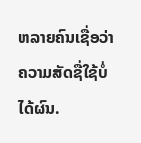ຫລາຍຄົນເຊື່ອວ່າຄວາມສັດຊື່ໃຊ້ບໍ່ໄດ້ຜົນ.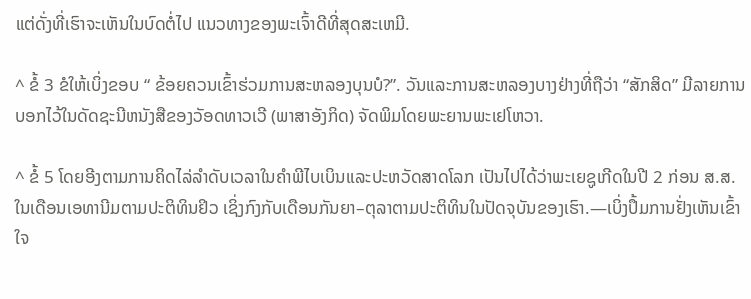ແຕ່ດັ່ງທີ່ເຮົາຈະເຫັນໃນບົດຕໍ່ໄປ ແນວທາງຂອງພະເຈົ້າດີທີ່ສຸດສະເຫມີ.

^ ຂໍ້ 3 ຂໍໃຫ້ເບິ່ງຂອບ “ ຂ້ອຍຄວນເຂົ້າຮ່ວມການສະຫລອງບຸນບໍ?”. ວັນແລະການສະຫລອງບາງຢ່າງທີ່ຖືວ່າ “ສັກສິດ” ມີລາຍການບອກໄວ້ໃນດັດຊະນີຫນັງສືຂອງວັອດທາວເວີ (ພາສາອັງກິດ) ຈັດພິມໂດຍພະຍານພະເຢໂຫວາ.

^ ຂໍ້ 5 ໂດຍອີງຕາມການຄິດໄລ່ລຳດັບເວລາໃນຄຳພີໄບເບິນແລະປະຫວັດສາດໂລກ ເປັນໄປໄດ້ວ່າພະເຍຊູເກີດໃນປີ 2 ກ່ອນ ສ.ສ. ໃນເດືອນເອທານີມຕາມປະຕິທິນຢິວ ເຊິ່ງກົງກັບເດືອນກັນຍາ–ຕຸລາຕາມປະຕິທິນໃນປັດຈຸບັນຂອງເຮົາ.—ເບິ່ງປຶ້ມການຢັ່ງເຫັນເຂົ້າໃຈ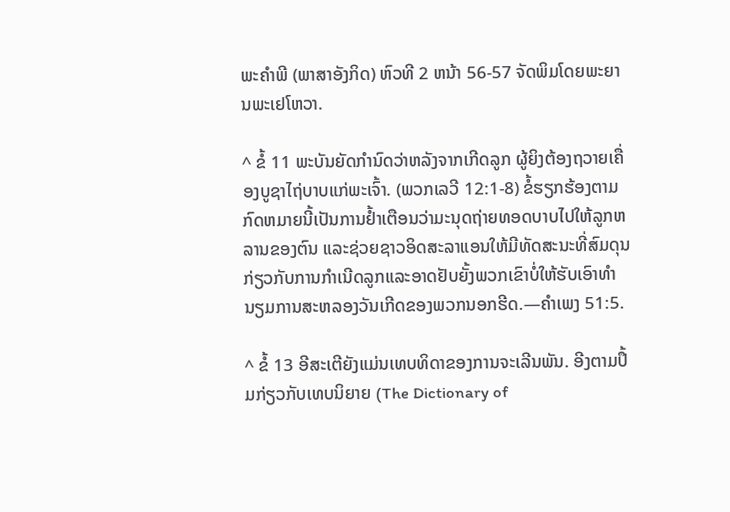ພະຄຳພີ (ພາສາອັງກິດ) ຫົວທີ 2 ຫນ້າ 56-57 ຈັດພິມໂດຍພະຍານພະເຢໂຫວາ.

^ ຂໍ້ 11 ພະບັນຍັດກຳນົດວ່າຫລັງຈາກເກີດລູກ ຜູ້ຍິງຕ້ອງຖວາຍເຄື່ອງບູຊາໄຖ່ບາບແກ່ພະເຈົ້າ. (ພວກເລວີ 12:1-8) ຂໍ້ຮຽກຮ້ອງຕາມກົດຫມາຍນີ້ເປັນການຢໍ້າເຕືອນວ່າມະນຸດຖ່າຍທອດບາບໄປໃຫ້ລູກຫລານຂອງຕົນ ແລະຊ່ວຍຊາວອິດສະລາແອນໃຫ້ມີທັດສະນະທີ່ສົມດຸນກ່ຽວກັບການກຳເນີດລູກແລະອາດຢັບຍັ້ງພວກເຂົາບໍ່ໃຫ້ຮັບເອົາທຳນຽມການສະຫລອງວັນເກີດຂອງພວກນອກຮີດ.—ຄຳເພງ 51:5.

^ ຂໍ້ 13 ອີສະເຕີຍັງແມ່ນເທບທິດາຂອງການຈະເລີນພັນ. ອີງຕາມປຶ້ມກ່ຽວກັບເທບນິຍາຍ (The Dictionary of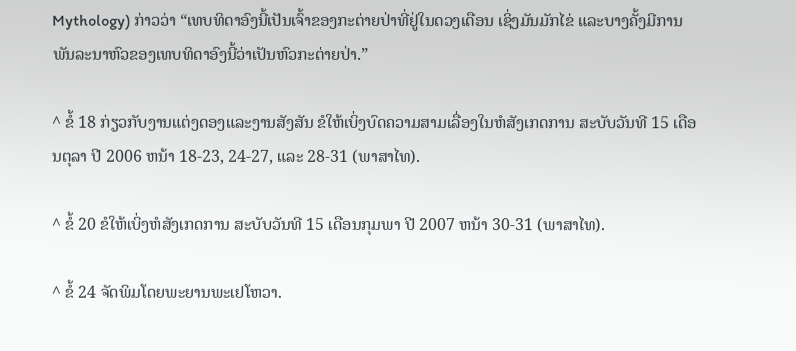Mythology) ກ່າວວ່າ “ເທບທິດາອົງນີ້ເປັນເຈົ້າຂອງກະຕ່າຍປ່າທີ່ຢູ່ໃນດວງເດືອນ ເຊິ່ງມັນມັກໄຂ່ ແລະບາງຄັ້ງມີການພັນລະນາຫົວຂອງເທບທິດາອົງນີ້ວ່າເປັນຫົວກະຕ່າຍປ່າ.”

^ ຂໍ້ 18 ກ່ຽວກັບງານແຕ່ງດອງແລະງານສັງສັນ ຂໍໃຫ້ເບິ່ງບົດຄວາມສາມເລື່ອງໃນຫໍສັງເກດການ ສະບັບວັນທີ 15 ເດືອນຕຸລາ ປີ 2006 ຫນ້າ 18-23, 24-27, ແລະ 28-31 (ພາສາໄທ).

^ ຂໍ້ 20 ຂໍໃຫ້ເບິ່ງຫໍສັງເກດການ ສະບັບວັນທີ 15 ເດືອນກຸມພາ ປີ 2007 ຫນ້າ 30-31 (ພາສາໄທ).

^ ຂໍ້ 24 ຈັດພິມໂດຍພະຍານພະເຢໂຫວາ.